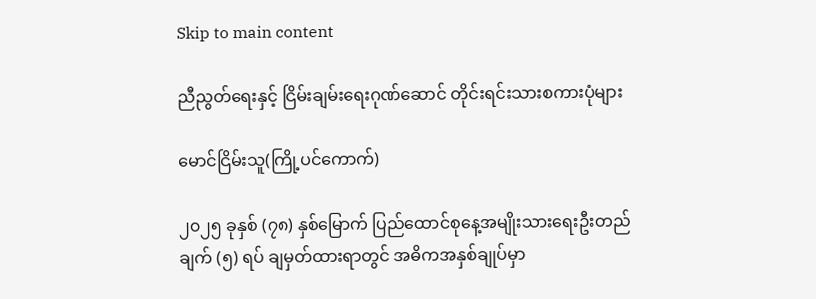Skip to main content

ညီညွတ်ရေးနှင့် ငြိမ်းချမ်းရေးဂုဏ်ဆောင် တိုင်းရင်းသားစကားပုံများ

မောင်ငြိမ်းသူ(ကြို့ပင်ကောက်)

၂၀၂၅ ခုနှစ် (၇၈) နှစ်မြောက် ပြည်ထောင်စုနေ့အမျိုးသားရေးဦးတည်ချက် (၅) ရပ် ချမှတ်ထားရာတွင် အဓိကအနှစ်ချုပ်မှာ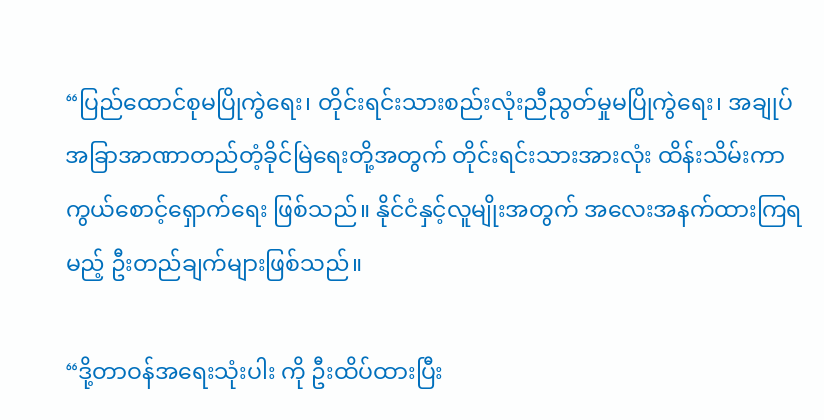“ပြည်ထောင်စုမပြိုကွဲရေး၊ တိုင်းရင်းသားစည်းလုံးညီညွတ်မှုမပြိုကွဲရေး၊ အချုပ်အခြာအာဏာတည်တံ့ခိုင်မြဲရေးတို့အတွက် တိုင်းရင်းသားအားလုံး ထိန်းသိမ်းကာကွယ်စောင့်ရှောက်ရေး ဖြစ်သည်။ နိုင်ငံနှင့်လူမျိုးအတွက် အလေးအနက်ထားကြရမည့် ဦးတည်ချက်များဖြစ်သည်။

“ဒို့တာဝန်အရေးသုံးပါး ကို ဦးထိပ်ထားပြီး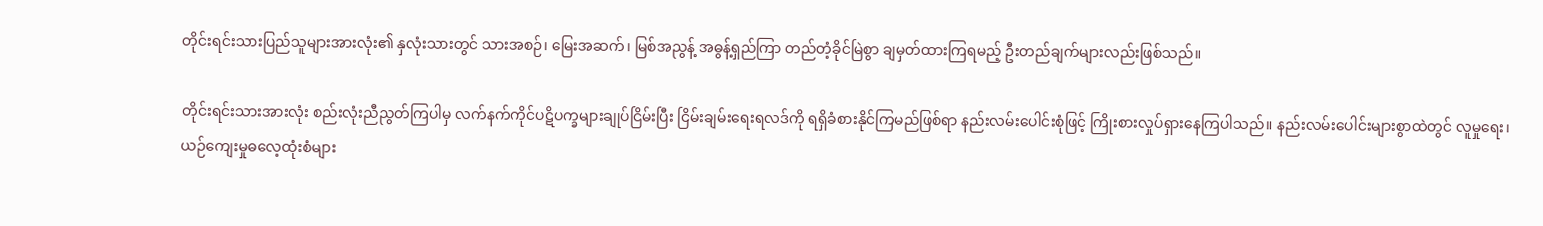တိုင်းရင်းသားပြည်သူများအားလုံး၏ နှလုံးသားတွင် သားအစဉ်၊ မြေးအဆက်၊ မြစ်အညွန့် အဓွန့်ရှည်ကြာ တည်တံ့ခိုင်မြဲစွာ ချမှတ်ထားကြရမည့် ဦးတည်ချက်များလည်းဖြစ်သည်။

တိုင်းရင်းသားအားလုံး စည်းလုံးညီညွတ်ကြပါမှ လက်နက်ကိုင်ပဋိပက္ခများချုပ်ငြိမ်းပြီး ငြိမ်းချမ်းရေးရလဒ်ကို ရရှိခံစားနိုင်ကြမည်ဖြစ်ရာ နည်းလမ်းပေါင်းစုံဖြင့် ကြိုးစားလှုပ်ရှားနေကြပါသည်။ နည်းလမ်းပေါင်းများစွာထဲတွင် လူမှုရေး၊ ယဉ်ကျေးမှုဓလေ့ထုံးစံများ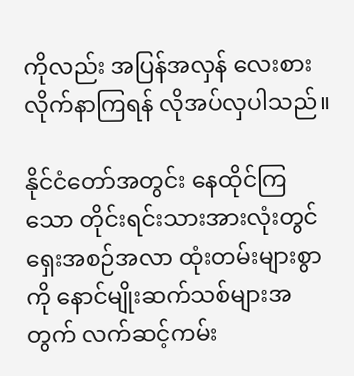ကိုလည်း အပြန်အလှန် လေးစားလိုက်နာကြရန် လိုအပ်လှပါသည်။

နိုင်ငံတော်အတွင်း နေထိုင်ကြသော တိုင်းရင်းသားအားလုံးတွင် ရှေးအစဉ်အလာ ထုံးတမ်းများစွာကို နောင်မျိုးဆက်သစ်များအတွက် လက်ဆင့်ကမ်း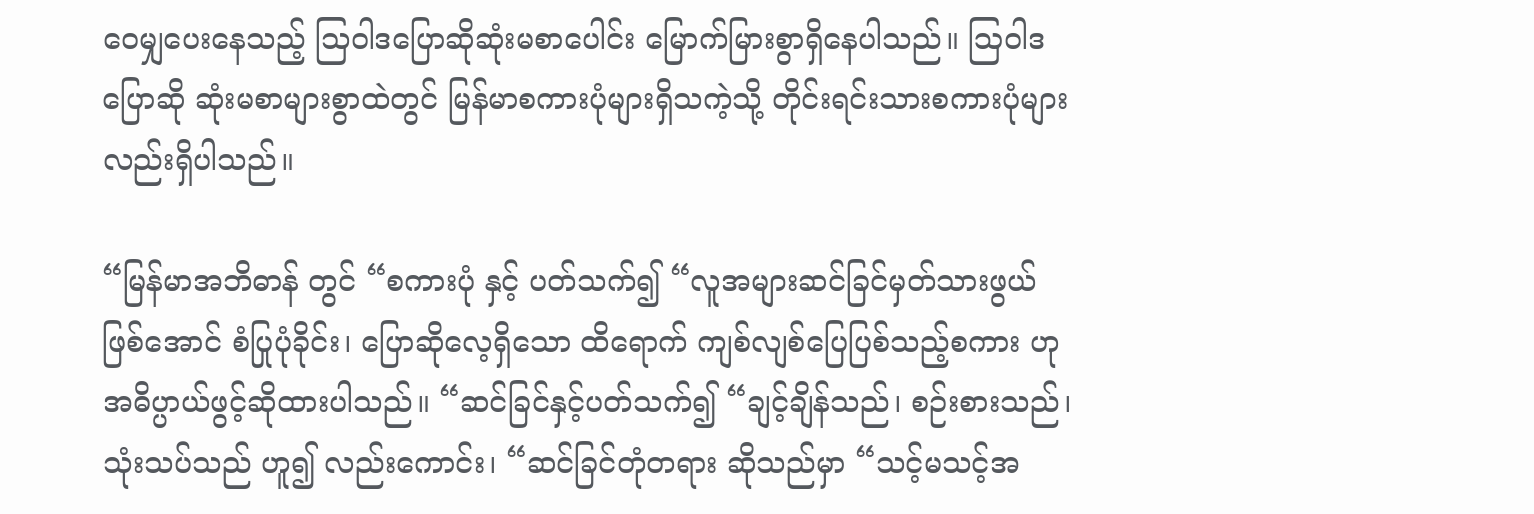ဝေမျှပေးနေသည့် သြဝါဒပြောဆိုဆုံးမစာပေါင်း မြောက်မြားစွာရှိနေပါသည်။ ဩဝါဒပြောဆို ဆုံးမစာများစွာထဲတွင် မြန်မာစကားပုံများရှိသကဲ့သို့ တိုင်းရင်းသားစကားပုံများလည်းရှိပါသည်။

“မြန်မာအဘိဓာန် တွင် “စကားပုံ နှင့် ပတ်သက်၍ “လူအများဆင်ခြင်မှတ်သားဖွယ်ဖြစ်အောင် စံပြုပုံခိုင်း၊ ပြောဆိုလေ့ရှိသော ထိရောက် ကျစ်လျစ်ပြေပြစ်သည့်စကား ဟု အဓိပ္ပာယ်ဖွင့်ဆိုထားပါသည်။ “ဆင်ခြင်နှင့်ပတ်သက်၍ “ချင့်ချိန်သည်၊ စဉ်းစားသည်၊ သုံးသပ်သည် ဟူ၍ လည်းကောင်း၊ “ဆင်ခြင်တုံတရား ဆိုသည်မှာ “သင့်မသင့်အ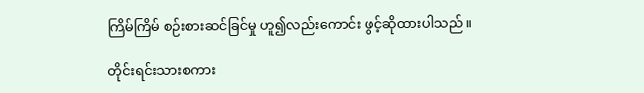ကြိမ်ကြိမ် စဉ်းစားဆင်ခြင်မှု ဟူ၍လည်းကောင်း ဖွင့်ဆိုထားပါသည်။

တိုင်းရင်းသားစကား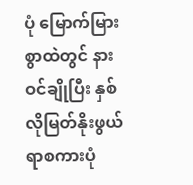ပုံ မြောက်မြားစွာထဲတွင် နားဝင်ချိုပြီး နှစ်လိုမြတ်နိုးဖွယ်ရာစကားပုံ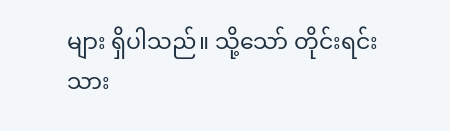များ ရှိပါသည်။ သို့သော် တိုင်းရင်းသား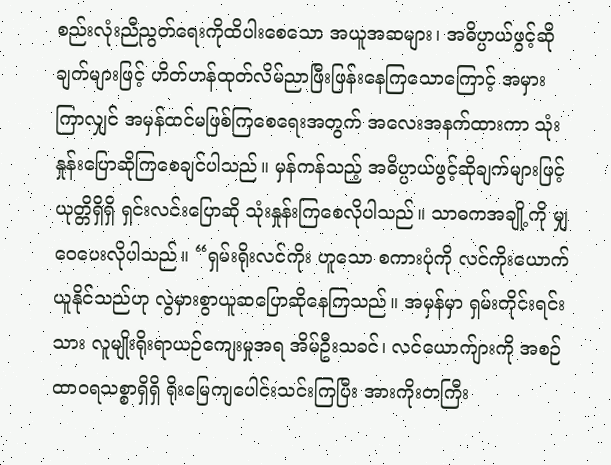စည်းလုံးညီညွတ်ရေးကိုထိပါးစေသော အယူအဆများ၊ အဓိပ္ပာယ်ဖွင့်ဆိုချက်များဖြင့် ဟိတ်ဟန်ထုတ်လိမ်ညာဖြီးဖြန်းနေကြသောကြောင့် အမှားကြာလျှင် အမှန်ထင်မဖြစ်ကြစေရေးအတွက် အလေးအနက်ထားကာ သုံးနှုန်းပြောဆိုကြစေချင်ပါသည်။ မှန်ကန်သည့် အဓိပ္ပာယ်ဖွင့်ဆိုချက်များဖြင့် ယုတ္တိရှိရှိ ရှင်းလင်းပြောဆို သုံးနှုန်းကြစေလိုပါသည်။ သာဓကအချို့ကို မျှဝေပေးလိုပါသည်။ “ရှမ်းရိုးလင်ကိုး ဟူသော စကားပုံကို လင်ကိုးယောက်ယူနိုင်သည်ဟု လွဲမှားစွာယူဆပြောဆိုနေကြသည်။ အမှန်မှာ ရှမ်းတိုင်းရင်းသား လူမျိုးရိုးရာယဉ်ကျေးမှုအရ အိမ်ဦးသခင်၊ လင်ယောက်ျားကို အစဉ်ထာဝရသစ္စာရှိရှိ ရိုးမြေကျပေါင်းသင်းကြပြီး အားကိုးတကြီး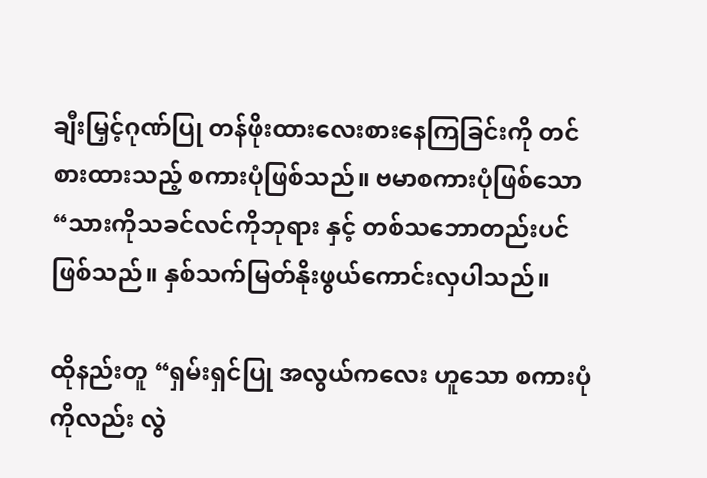ချီးမြှင့်ဂုဏ်ပြု တန်ဖိုးထားလေးစားနေကြခြင်းကို တင်စားထားသည့် စကားပုံဖြစ်သည်။ ဗမာစကားပုံဖြစ်သော “သားကိုသခင်လင်ကိုဘုရား နှင့် တစ်သဘောတည်းပင်ဖြစ်သည်။ နှစ်သက်မြတ်နိုးဖွယ်ကောင်းလှပါသည်။

ထိုနည်းတူ “ရှမ်းရှင်ပြု အလွယ်ကလေး ဟူသော စကားပုံကိုလည်း လွဲ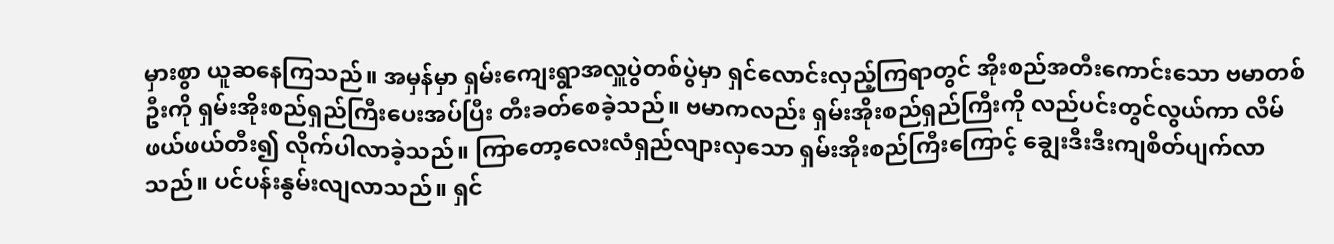မှားစွာ ယူဆနေကြသည်။ အမှန်မှာ ရှမ်းကျေးရွာအလှူပွဲတစ်ပွဲမှာ ရှင်လောင်းလှည့်ကြရာတွင် အိုးစည်အတီးကောင်းသော ဗမာတစ်ဦးကို ရှမ်းအိုးစည်ရှည်ကြီးပေးအပ်ပြီး တီးခတ်စေခဲ့သည်။ ဗမာကလည်း ရှမ်းအိုးစည်ရှည်ကြီးကို လည်ပင်းတွင်လွယ်ကာ လိမ်ဖယ်ဖယ်တီး၍ လိုက်ပါလာခဲ့သည်။ ကြာတော့လေးလံရှည်လျားလှသော ရှမ်းအိုးစည်ကြီးကြောင့် ချွေးဒီးဒီးကျစိတ်ပျက်လာသည်။ ပင်ပန်းနွမ်းလျလာသည်။ ရှင်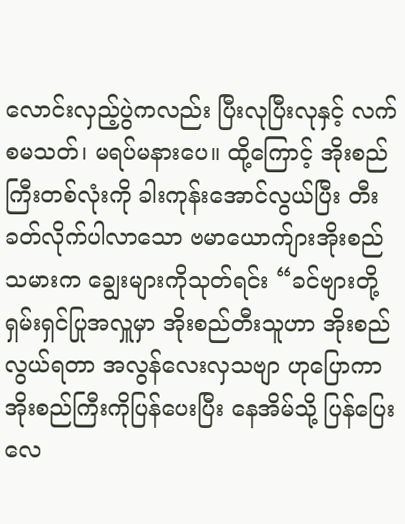လောင်းလှည့်ပွဲကလည်း ပြီးလုပြီးလုနှင့် လက်စမသတ်၊ မရပ်မနားပေ။ ထို့ကြောင့် အိုးစည်ကြီးတစ်လုံးကို ခါးကုန်းအောင်လွယ်ပြီး တီးခတ်လိုက်ပါလာသော ဗမာယောက်ျားအိုးစည်သမားက ချွေးများကိုသုတ်ရင်း “ခင်ဗျားတို့ ရှမ်းရှင်ပြုအလှူမှာ အိုးစည်တီးသူဟာ အိုးစည်လွယ်ရတာ အလွန်လေးလှသဗျာ ဟုပြောကာ အိုးစည်ကြီးကိုပြန်ပေးပြီး နေအိမ်သို့ ပြန်ပြေးလေ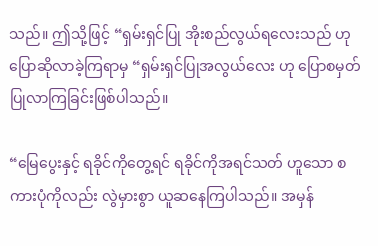သည်။ ဤသို့ဖြင့် “ရှမ်းရှင်ပြု အိုးစည်လွယ်ရလေးသည် ဟု ပြောဆိုလာခဲ့ကြရာမှ “ရှမ်းရှင်ပြုအလွယ်လေး ဟု ပြောစမှတ်ပြုလာကြခြင်းဖြစ်ပါသည်။

“မြေပွေးနှင့် ရခိုင်ကိုတွေ့ရင် ရခိုင်ကိုအရင်သတ် ဟူသော စကားပုံကိုလည်း လွဲမှားစွာ ယူဆနေကြပါသည်။ အမှန်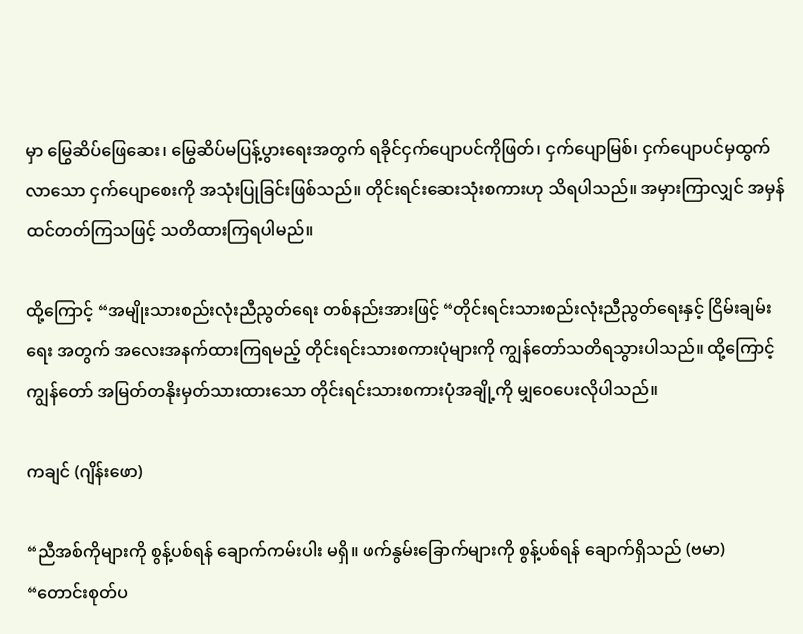မှာ မြွေဆိပ်ဖြေဆေး၊ မြွေဆိပ်မပြန့်ပွားရေးအတွက် ရခိုင်ငှက်ပျောပင်ကိုဖြတ်၊ ငှက်ပျောမြစ်၊ ငှက်ပျောပင်မှထွက်လာသော ငှက်ပျောစေးကို အသုံးပြုခြင်းဖြစ်သည်။ တိုင်းရင်းဆေးသုံးစကားဟု သိရပါသည်။ အမှားကြာလျှင် အမှန်ထင်တတ်ကြသဖြင့် သတိထားကြရပါမည်။

ထို့ကြောင့် “အမျိုးသားစည်းလုံးညီညွတ်ရေး တစ်နည်းအားဖြင့် “တိုင်းရင်းသားစည်းလုံးညီညွတ်ရေးနှင့် ငြိမ်းချမ်းရေး အတွက် အလေးအနက်ထားကြရမည့် တိုင်းရင်းသားစကားပုံများကို ကျွန်တော်သတိရသွားပါသည်။ ထို့ကြောင့် ကျွန်တော် အမြတ်တနိုးမှတ်သားထားသော တိုင်းရင်းသားစကားပုံအချို့ကို မျှဝေပေးလိုပါသည်။

ကချင် (ဂျိန်းဖော)

“ညီအစ်ကိုများကို စွန့်ပစ်ရန် ချောက်ကမ်းပါး မရှိ။ ဖက်နွမ်းခြောက်များကို စွန့်ပစ်ရန် ချောက်ရှိသည် (ဗမာ) “တောင်းစုတ်ပ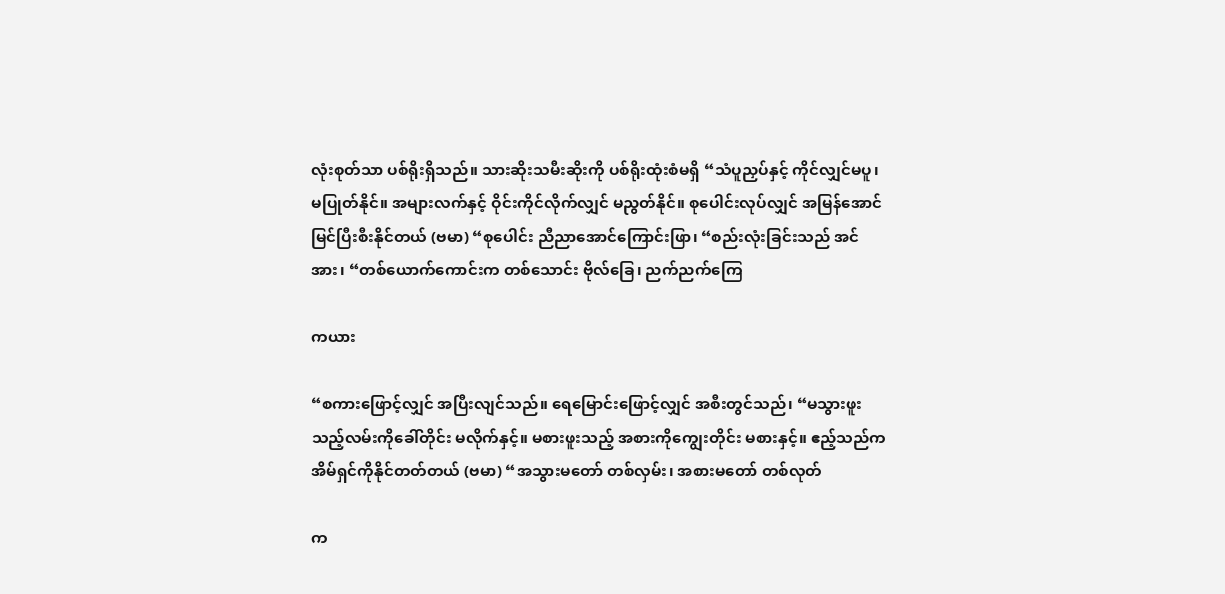လုံးစုတ်သာ ပစ်ရိုးရှိသည်။ သားဆိုးသမီးဆိုးကို ပစ်ရိုးထုံးစံမရှိ “သံပူညှပ်နှင့် ကိုင်လျှင်မပူ၊ မပြုတ်နိုင်။ အများလက်နှင့် ဝိုင်းကိုင်လိုက်လျှင် မညွတ်နိုင်။ စုပေါင်းလုပ်လျှင် အမြန်အောင်မြင်ပြီးစီးနိုင်တယ် (ဗမာ) “စုပေါင်း ညီညာအောင်ကြောင်းဖြာ၊ “စည်းလုံးခြင်းသည် အင်အား၊ “တစ်ယောက်ကောင်းက တစ်သောင်း ဗိုလ်ခြေ၊ ညက်ညက်ကြေ

ကယား

“စကားဖြောင့်လျှင် အပြီးလျင်သည်။ ရေမြောင်းဖြောင့်လျှင် အစီးတွင်သည်၊ “မသွားဖူး သည့်လမ်းကိုခေါ်တိုင်း မလိုက်နှင့်။ မစားဖူးသည့် အစားကိုကျွေးတိုင်း မစားနှင့်။ ဧည့်သည်က အိမ်ရှင်ကိုနိုင်တတ်တယ် (ဗမာ) “အသွားမတော် တစ်လှမ်း၊ အစားမတော် တစ်လုတ်

က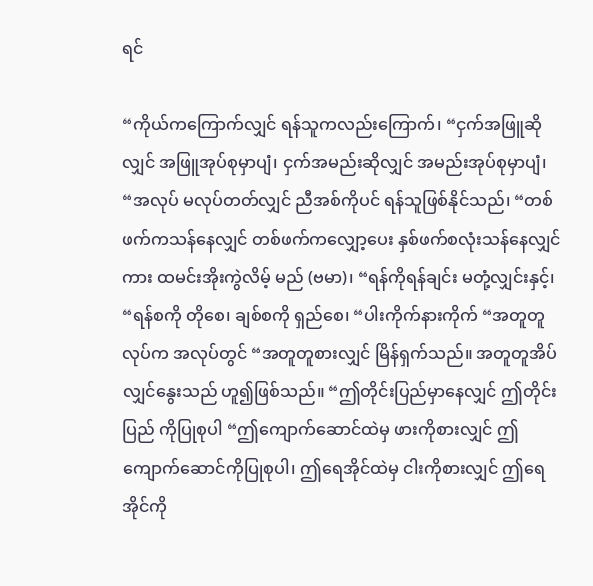ရင်

“ကိုယ်ကကြောက်လျှင် ရန်သူကလည်းကြောက်၊ “ငှက်အဖြူဆိုလျှင် အဖြူအုပ်စုမှာပျံ၊ ငှက်အမည်းဆိုလျှင် အမည်းအုပ်စုမှာပျံ၊ “အလုပ် မလုပ်တတ်လျှင် ညီအစ်ကိုပင် ရန်သူဖြစ်နိုင်သည်၊ “တစ်ဖက်ကသန်နေလျှင် တစ်ဖက်ကလျှော့ပေး နှစ်ဖက်စလုံးသန်နေလျှင်ကား ထမင်းအိုးကွဲလိမ့် မည် (ဗမာ)၊ “ရန်ကိုရန်ချင်း မတုံ့လျှင်းနှင့်၊ “ရန်စကို တိုစေ၊ ချစ်စကို ရှည်စေ၊ “ပါးကိုက်နားကိုက် “အတူတူလုပ်က အလုပ်တွင် “အတူတူစားလျှင် မြိန်ရှက်သည်။ အတူတူအိပ်လျှင်နွေးသည် ဟူ၍ဖြစ်သည်။ “ဤတိုင်းပြည်မှာနေလျှင် ဤတိုင်းပြည် ကိုပြုစုပါ “ဤကျောက်ဆောင်ထဲမှ ဖားကိုစားလျှင် ဤကျောက်ဆောင်ကိုပြုစုပါ၊ ဤရေအိုင်ထဲမှ ငါးကိုစားလျှင် ဤရေအိုင်ကို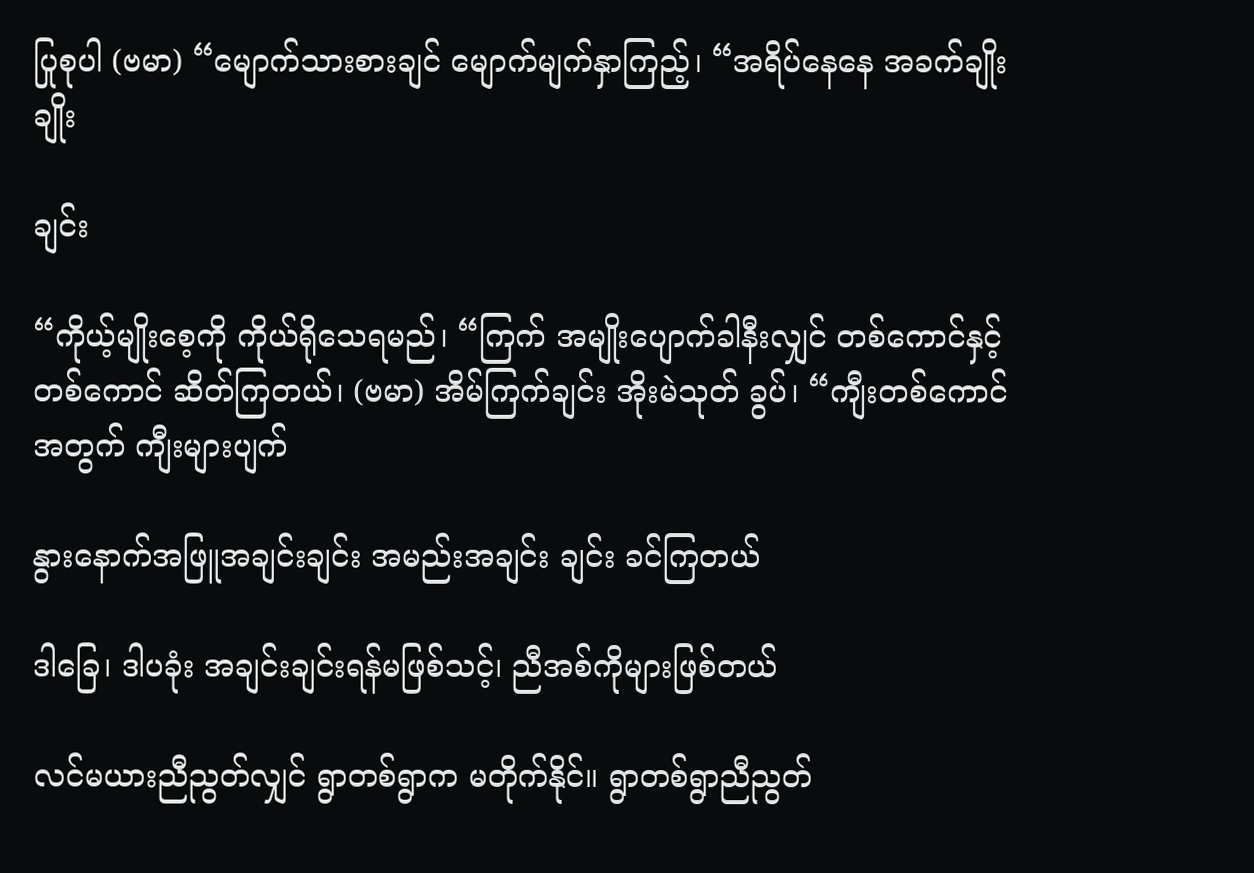ပြုစုပါ (ဗမာ) “မျောက်သားစားချင် မျောက်မျက်နှာကြည့်၊ “အရိပ်နေနေ အခက်ချိုးချိုး

ချင်း

“ကိုယ့်မျိုးစေ့ကို ကိုယ်ရိုသေရမည်၊ “ကြက် အမျိုးပျောက်ခါနီးလျှင် တစ်ကောင်နှင့် တစ်ကောင် ဆိတ်ကြတယ်၊ (ဗမာ) အိမ်ကြက်ချင်း အိုးမဲသုတ် ခွပ်၊ “ကျီးတစ်ကောင်အတွက် ကျီးများပျက်

နွားနောက်အဖြူအချင်းချင်း အမည်းအချင်း ချင်း ခင်ကြတယ်

ဒါခြေ၊ ဒါပခုံး အချင်းချင်းရန်မဖြစ်သင့်၊ ညီအစ်ကိုများဖြစ်တယ်

လင်မယားညီညွတ်လျှင် ရွာတစ်ရွာက မတိုက်နိုင်။ ရွာတစ်ရွာညီညွတ်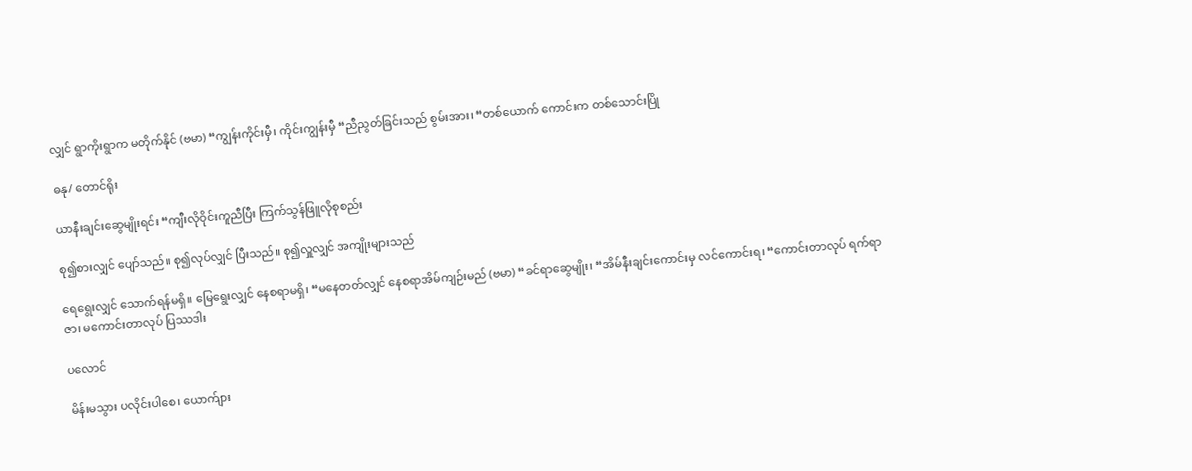လျှင် ရွာကိုးရွာက မတိုက်နိုင် (ဗမာ) “ကျွန်းကိုင်းမှီ၊ ကိုင်းကျွန်းမှီ “ညီညွတ်ခြင်းသည် စွမ်းအား၊ “တစ်ယောက် ကောင်းက တစ်သောင်းပြို

ဓနု/ တောင်ရိုး

ယာနီးချင်းဆွေမျိုးရင်း “ကျီးလိုဝိုင်းကူညီပြီး ကြက်သွန်ဖြူလိုစုစည်း

စု၍စားလျှင် ပျော်သည်။ စု၍လုပ်လျှင် ပြီးသည်။ စု၍လှူလျှင် အကျိုးများသည်

ရေရွေးလျှင် သောက်ရန်မရှိ။ မြေရွေးလျှင် နေစရာမရှိ၊ “မနေတတ်လျှင် နေစရာအိမ်ကျဉ်းမည် (ဗမာ) “ခင်ရာဆွေမျိုး၊ “အိမ်နီးချင်းကောင်းမှ လင်ကောင်းရ၊ “ကောင်းတာလုပ် ရက်ရာဇာ၊ မကောင်းတာလုပ် ပြဿဒါး

ပလောင်

မိန်းမသွား ပလိုင်းပါစေ၊ ယောက်ျား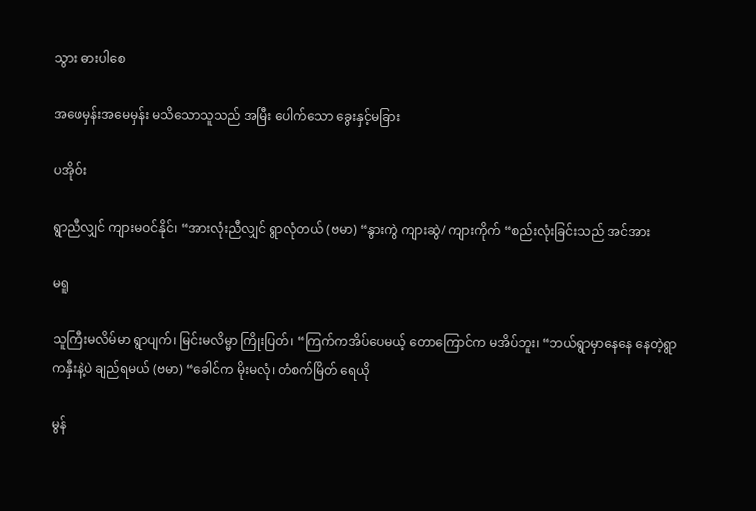သွား ဓားပါစေ

အဖေမှန်းအမေမှန်း မသိသောသူသည် အမြီး ပေါက်သော ခွေးနှင့်မခြား

ပအိုဝ်း

ရွာညီလျှင် ကျားမဝင်နိုင်၊ “အားလုံးညီလျှင် ရွာလုံတယ် (ဗမာ) “နွားကွဲ ကျားဆွဲ/ ကျားကိုက် “စည်းလုံးခြင်းသည် အင်အား

မရူ

သူကြီးမလိမ်မာ ရွာပျက်၊ မြင်းမလိမ္မာ ကြိုးပြတ်၊ “ကြက်ကအိပ်ပေမယ့် တောကြောင်က မအိပ်ဘူး၊ “ဘယ်ရွာမှာနေနေ နေတဲ့ရွာကနှီးနဲ့ပဲ ချည်ရမယ် (ဗမာ) “ခေါင်က မိုးမလုံ၊ တံစက်မြိတ် ရေယို

မွန်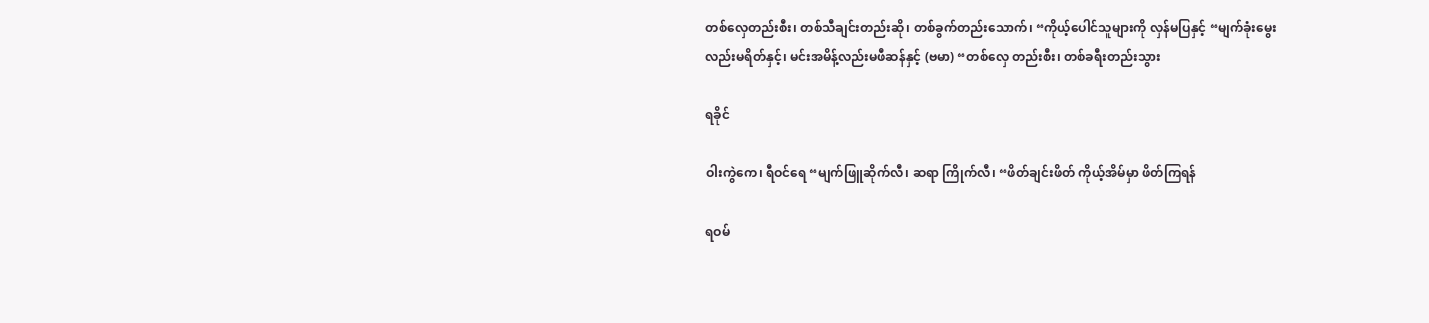တစ်လှေတည်းစီး၊ တစ်သီချင်းတည်းဆို၊ တစ်ခွက်တည်းသောက်၊ “ကိုယ့်ပေါင်သူများကို လှန်မပြနှင့် “မျက်ခုံးမွေးလည်းမရိတ်နှင့်၊ မင်းအမိန့်လည်းမဖီဆန်နှင့် (ဗမာ) “တစ်လှေ တည်းစီး၊ တစ်ခရီးတည်းသွား

ရခိုင်

ဝါးကွဲကေ၊ ရီဝင်ရေ “မျက်ဖြူဆိုက်လီ၊ ဆရာ ကြိုက်လီ၊ “ဖိတ်ချင်းဖိတ် ကိုယ့်အိမ်မှာ ဖိတ်ကြရန်

ရဝမ်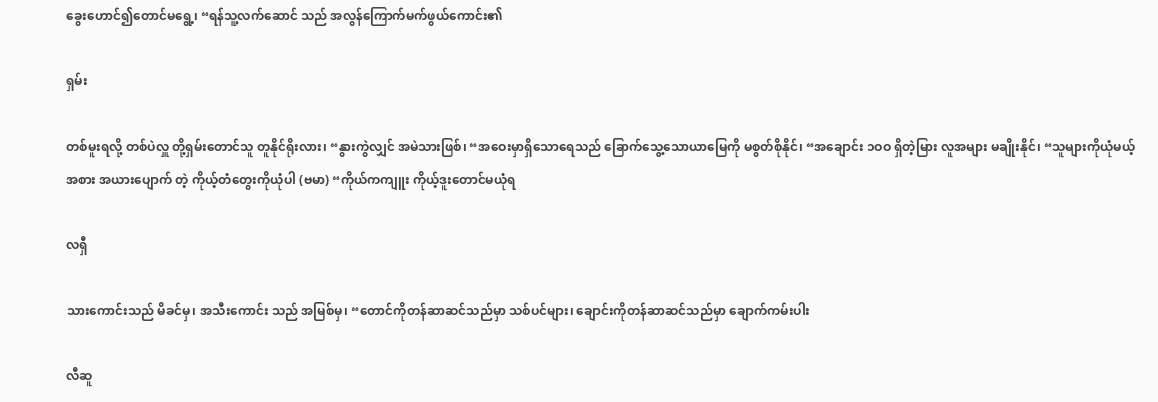ခွေးဟောင်၍တောင်မရွေ့၊ “ရန်သူ့လက်ဆောင် သည် အလွန်ကြောက်မက်ဖွယ်ကောင်း၏

ရှမ်း

တစ်မူးရလို့ တစ်ပဲလှူ တို့ရှမ်းတောင်သူ တူနိုင်ရိုးလား၊ “နွားကွဲလျှင် အမဲသားဖြစ်၊ “အဝေးမှာရှိသောရေသည် ခြောက်သွေ့သောယာမြေကို မစွတ်စိုနိုင်၊ “အချောင်း ၁ဝဝ ရှိတဲ့မြား လူအများ မချိုးနိုင်၊ “သူများကိုယုံမယ့်အစား အယားပျောက် တဲ့ ကိုယ့်တံတွေးကိုယုံပါ (ဗမာ) “ကိုယ်ကကျူး ကိုယ့်ဒူးတောင်မယုံရ

လရှီ

သားကောင်းသည် မိခင်မှ၊ အသီးကောင်း သည် အမြစ်မှ၊ “တောင်ကိုတန်ဆာဆင်သည်မှာ သစ်ပင်များ၊ ချောင်းကိုတန်ဆာဆင်သည်မှာ ချောက်ကမ်းပါး

လီဆူ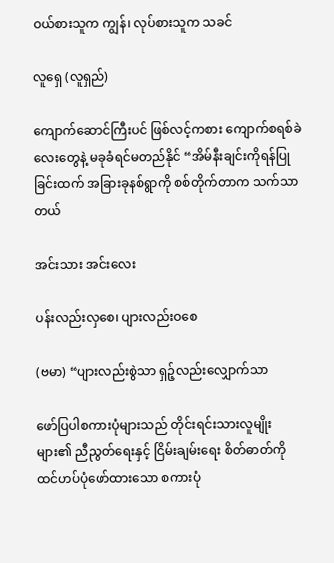ဝယ်စားသူက ကျွန်၊ လုပ်စားသူက သခင်

လူရှေ (လူရှည်)

ကျောက်ဆောင်ကြီးပင် ဖြစ်လင့်ကစား ကျောက်စရစ်ခဲလေးတွေနဲ့ မခုခံရင်မတည်နိုင် “အိမ်နီးချင်းကိုရန်ပြုခြင်းထက် အခြားခုနစ်ရွာကို စစ်တိုက်တာက သက်သာတယ်

အင်းသား အင်းလေး

ပန်းလည်းလှစေ၊ ပျားလည်းဝစေ

(ဗမာ) “ပျားလည်းစွဲသာ ရှဉ့်လည်းလျှောက်သာ

ဖော်ပြပါစကားပုံများသည် တိုင်းရင်းသားလူမျိုးများ၏ ညီညွတ်ရေးနှင့် ငြိမ်းချမ်းရေး စိတ်ဓာတ်ကို ထင်ဟပ်ပုံဖော်ထားသော စကားပုံ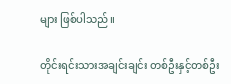များ ဖြစ်ပါသည်။

တိုင်းရင်းသားအချင်းချင်း တစ်ဦးနှင့်တစ်ဦး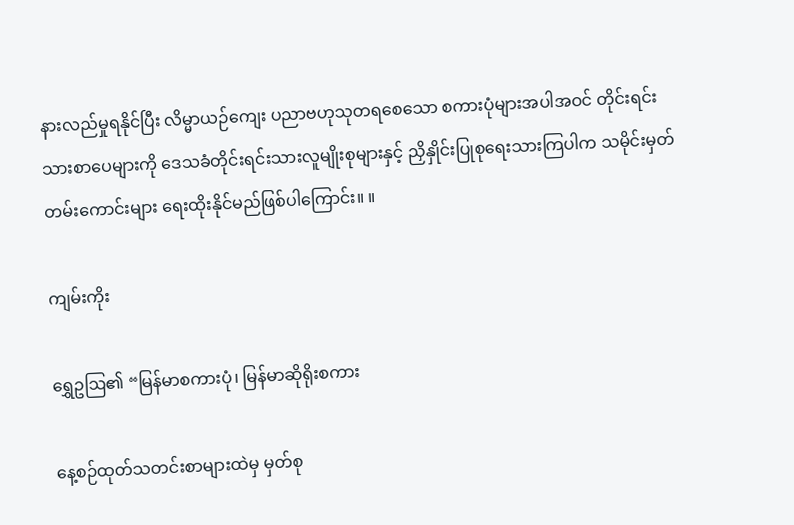နားလည်မှုရနိုင်ပြီး လိမ္မာယဉ်ကျေး ပညာဗဟုသုတရစေသော စကားပုံများအပါအဝင် တိုင်းရင်းသားစာပေများကို ဒေသခံတိုင်းရင်းသားလူမျိုးစုများနှင့် ညှိနှိုင်းပြုစုရေးသားကြပါက သမိုင်းမှတ်တမ်းကောင်းများ ရေးထိုးနိုင်မည်ဖြစ်ပါကြောင်း။ ။

ကျမ်းကိုး

ရွှေဥဩ၏ “မြန်မာစကားပုံ၊ မြန်မာဆိုရိုးစကား

နေ့စဉ်ထုတ်သတင်းစာများထဲမှ မှတ်စု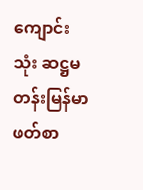ကျောင်းသုံး ဆဋ္ဌမတန်းမြန်မာဖတ်စာ